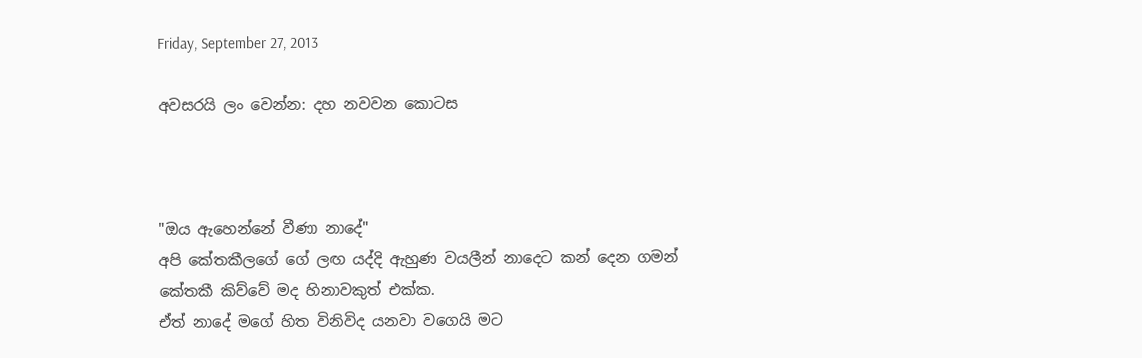Friday, September 27, 2013

අවසරයි ලං වෙන්න: දහ නවවන කොටස



"ඔය ඇහෙන්නේ වීණා නාදේ"
අපි කේතකීලගේ ගේ ලඟ යද්දි ඇහුණ වයලීන් නාදෙට කන් දෙන ගමන් කේතකී කිව්වේ මද හිනාවකුත් එක්ක.
ඒත් නාදේ මගේ හිත විනිවිද යනවා වගෙයි මට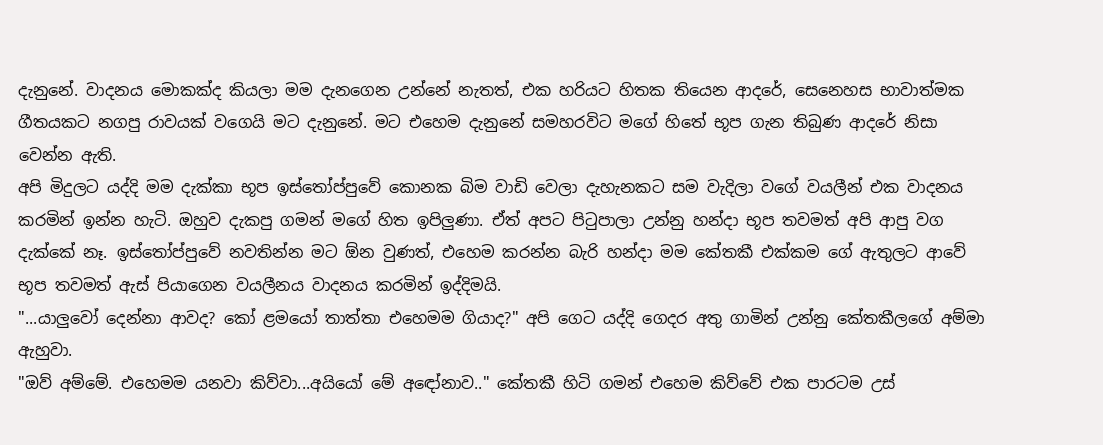දැනුනේ. වාදනය මොකක්ද කියලා මම දැනගෙන උන්නේ නැතත්, එක හරියට හිතක තියෙන ආදරේ, සෙනෙහස භාවාත්මක ගීතයකට නගපු රාවයක් වගෙයි මට දැනුනේ. මට එහෙම දැනුනේ සමහරවිට මගේ හිතේ භූප ගැන තිබුණ ආදරේ නිසා වෙන්න ඇති.
අපි මිදුලට යද්දි මම දැක්කා භූප ඉස්තෝප්පුවේ කොනක බිම වාඩි වෙලා දැහැනකට සම වැදිලා වගේ වයලීන් එක වාදනය කරමින් ඉන්න හැටි. ඔහුව දැකපු ගමන් මගේ හිත ඉපිලුණා. ඒත් අපට පිටුපාලා උන්නු හන්දා භූප තවමත් අපි ආපු වග දැක්කේ නෑ. ඉස්තෝප්පුවේ නවතින්න මට ඕන වුණත්, එහෙම කරන්න බැරි හන්දා මම කේතකී එක්කම ගේ ඇතුලට ආවේ භූප තවමත් ඇස් පියාගෙන වයලීනය වාදනය කරමින් ඉද්දිමයි.
"...යාලුවෝ දෙන්නා ආවද? කෝ ළමයෝ තාත්තා එහෙමම ගියාද?" අපි ගෙට යද්දි ගෙදර අතු ගාමින් උන්නු කේතකීලගේ අම්මා ඇහුවා.
"ඔව් අම්මේ. එහෙමම යනවා කිව්වා...අයියෝ මේ අඳෝනාව.." කේතකී හිටි ගමන් එහෙම කිව්වේ එක පාරටම උස්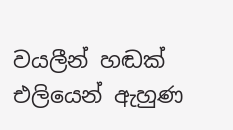වයලීන් හඬක් එලියෙන් ඇහුණ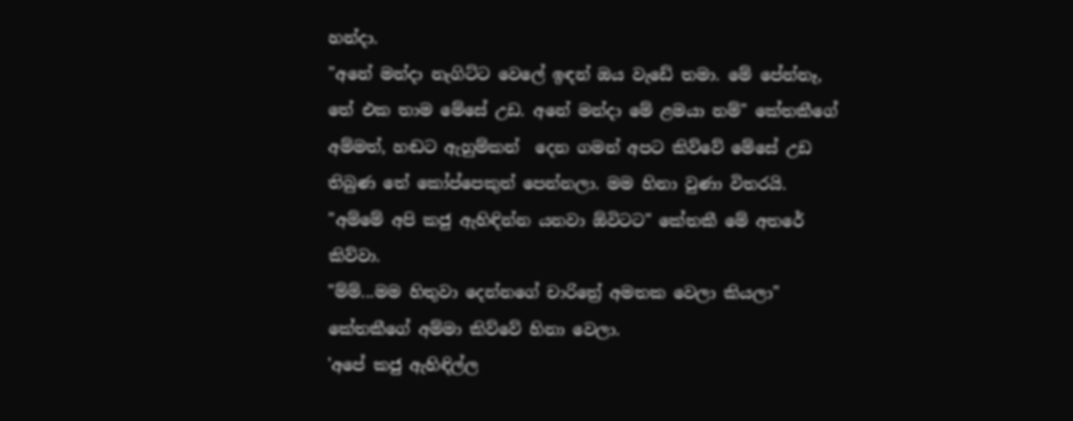හන්දා.
"අනේ මන්දා නැගිට්ට වෙලේ ඉඳන් ඔය වැඩේ තමා. මේ පේන්නෑ, තේ එක තාම මේසේ උඩ. අනේ මන්දා මේ ළමයා නම්" කේතකීගේ අම්මත්, හඬට ඇහුම්කන්  දෙන ගමන් අපට කිව්වේ මේසේ උඩ තිබුණ තේ කෝප්පෙකුත් පෙන්නලා. මම හිනා වුණා විතරයි.
"අම්මේ අපි කජු ඇහිඳින්න යනවා ඕවිටට" කේතකී මේ අතරේ කිව්වා.
"ම්ම්...මම හිතුවා දෙන්නගේ චාරිත්‍රේ අමතක වෙලා කියලා" කේතකීගේ අම්මා කිව්වේ හිනා වෙලා.
'අපේ කජු ඇහිඳිල්ල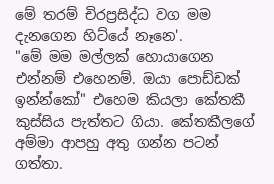මේ තරම් චිරප්‍රසිද්ධ වග මම දැනගෙන හිට්යේ නෑනෙ'.
"මේ මම මල්ලක් හොයාගෙන එන්නම් එහෙනම්. ඔයා පොඩ්ඩක් ඉන්න්කෝ" එහෙම කියලා කේතකී කුස්සිය පැත්තට ගියා. කේතකීලගේ අම්මා ආපහු අතු ගන්න පටන් ගත්තා.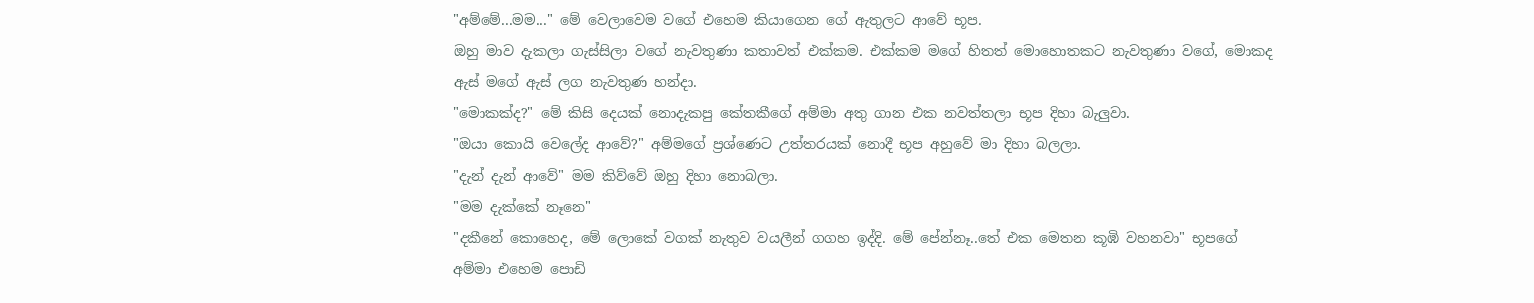"අම්මේ...මම..." මේ වෙලාවෙම වගේ එහෙම කියාගෙන ගේ ඇතුලට ආවේ භූප.
ඔහු මාව දැකලා ගැස්සිලා වගේ නැවතුණා කතාවත් එක්කම. එක්කම මගේ හිතත් මොහොතකට නැවතුණා වගේ, මොකද ඇස් මගේ ඇස් ලග නැවතුණ හන්දා.
"මොකක්ද?" මේ කිසි දෙයක් නොදැකපු කේතකීගේ අම්මා අතු ගාන එක නවත්තලා භූප දිහා බැලුවා.
"ඔයා කොයි වෙලේද ආවේ?" අම්මගේ ප්‍රශ්ණෙට උත්තරයක් නොදී භූප අහුවේ මා දිහා බලලා.
"දැන් දැන් ආවේ" මම කිව්වේ ඔහු දිහා නොබලා.
"මම දැක්කේ නෑනෙ"
"දකීනේ කොහෙද, මේ ලොකේ වගක් නැතුව වයලීන් ගගහ ඉද්දි. මේ පේන්නෑ..තේ එක මෙතන කූඹි වහනවා" භූපගේ අම්මා එහෙම පොඩි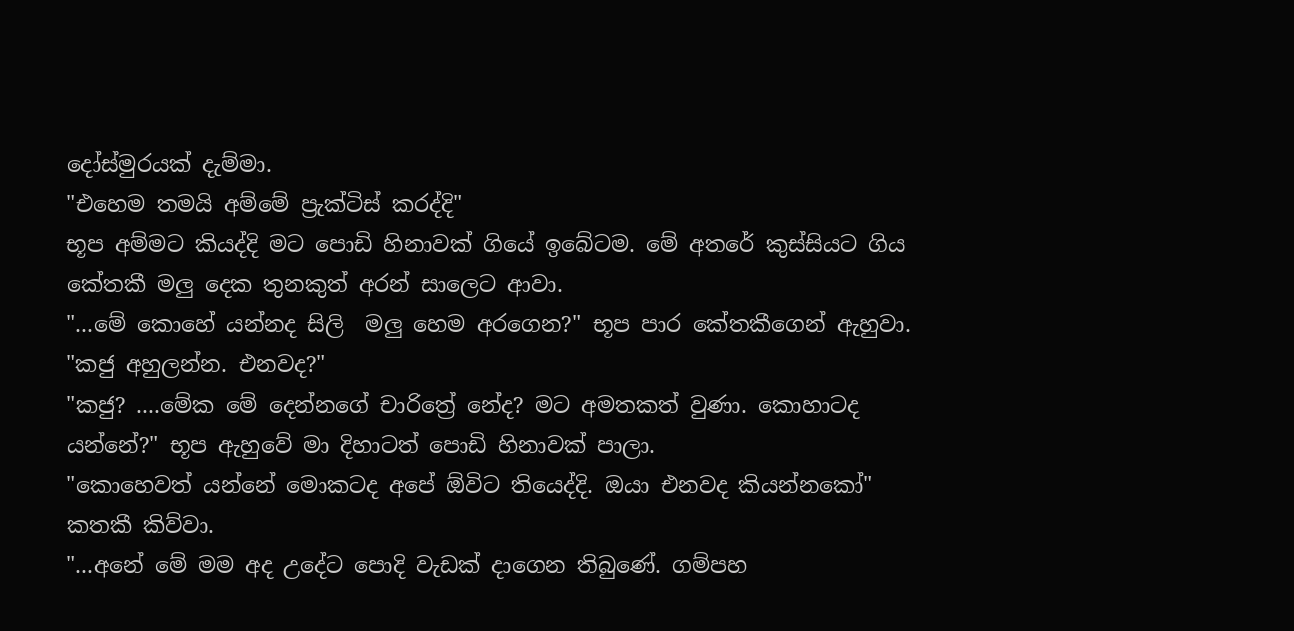දෝස්මුරයක් දැම්මා.
"එහෙම තමයි අම්මේ ප්‍රැක්ටිස් කරද්දි"
භූප අම්මට කියද්දි මට පොඩි හිනාවක් ගියේ ඉබේටම. මේ අතරේ කුස්සියට ගිය කේතකී මලු දෙක තුනකුත් අරන් සාලෙට ආවා.
"...මේ කොහේ යන්නද සිලි  මලු හෙම අරගෙන?" භූප පාර කේතකීගෙන් ඇහුවා.
"කජු අහුලන්න. එනවද?"
"කජු? ....මේක මේ දෙන්නගේ චාරිත්‍රේ නේද? මට අමතකත් වුණා. කොහාටද යන්නේ?" භූප ඇහුවේ මා දිහාටත් පොඩි හිනාවක් පාලා.
"කොහෙවත් යන්නේ මොකටද අපේ ඕවිට තියෙද්දි. ඔයා එනවද කියන්නකෝ" කතකී කිව්වා.
"...අනේ මේ මම අද උදේට පොදි වැඩක් දාගෙන තිබුණේ. ගම්පහ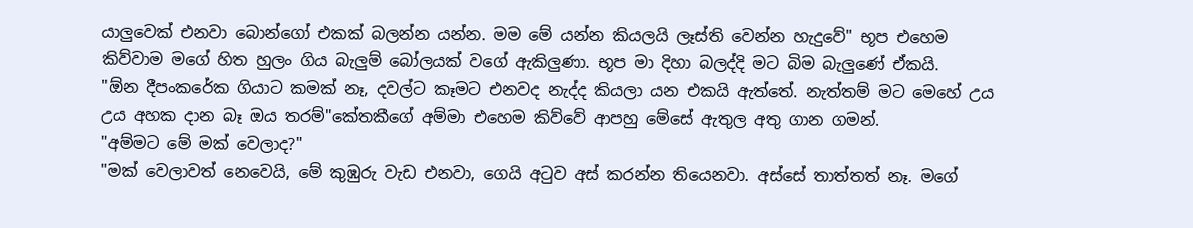යාලුවෙක් එනවා බොන්ගෝ එකක් බලන්න යන්න. මම මේ යන්න කියලයි ලෑස්ති වෙන්න හැදුවේ" භූප එහෙම කිව්වාම මගේ හිත හුලං ගිය බැලුම් බෝලයක් වගේ ඇකිලුණා. භූප මා දිහා බලද්දි මට බිම බැලුණේ ඒකයි.
"ඕන දීපංකරේක ගියාට කමක් නෑ, දවල්ට කෑමට එනවද නැද්ද කියලා යන එකයි ඇත්තේ. නැත්තම් මට මෙහේ උය උය අහක දාන බෑ ඔය තරම්"කේතකීගේ අම්මා එහෙම කිව්වේ ආපහු මේසේ ඇතුල අතු ගාන ගමන්.
"අම්මට මේ මක් වෙලාද?"
"මක් වෙලාවත් නෙවෙයි, මේ කුඹුරු වැඩ එනවා, ගෙයි අටුව අස් කරන්න තියෙනවා. අස්සේ තාත්තත් නෑ. මගේ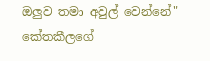ඔලුව තමා අවුල් වෙන්නේ" කේතකීලගේ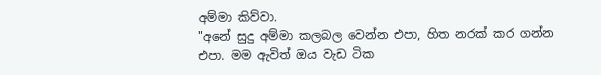අම්මා කිව්වා.
"අනේ සුදු අම්මා කලබල වෙන්න එපා, හිත නරක් කර ගන්න එපා. මම ඇවිත් ඔය වැඩ ටික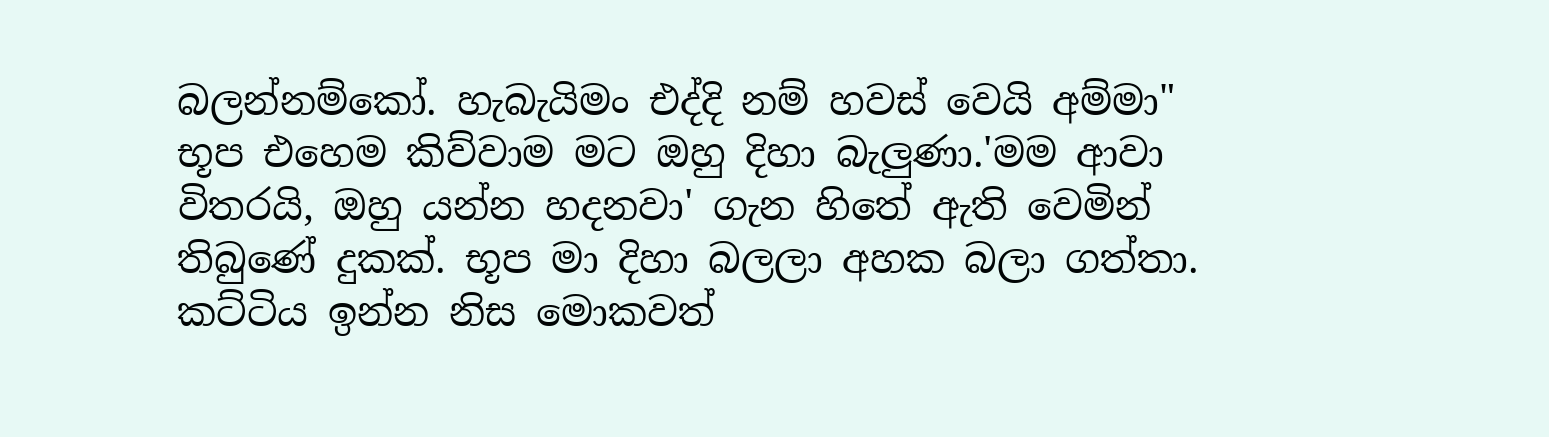බලන්නම්කෝ. හැබැයිමං එද්දි නම් හවස් වෙයි අම්මා"
භූප එහෙම කිව්වාම මට ඔහු දිහා බැලුණා.'මම ආවා විතරයි, ඔහු යන්න හදනවා' ගැන හිතේ ඇති වෙමින් තිබුණේ දුකක්. භූප මා දිහා බලලා අහක බලා ගත්තා. කට්ටිය ඉන්න නිස මොකවත්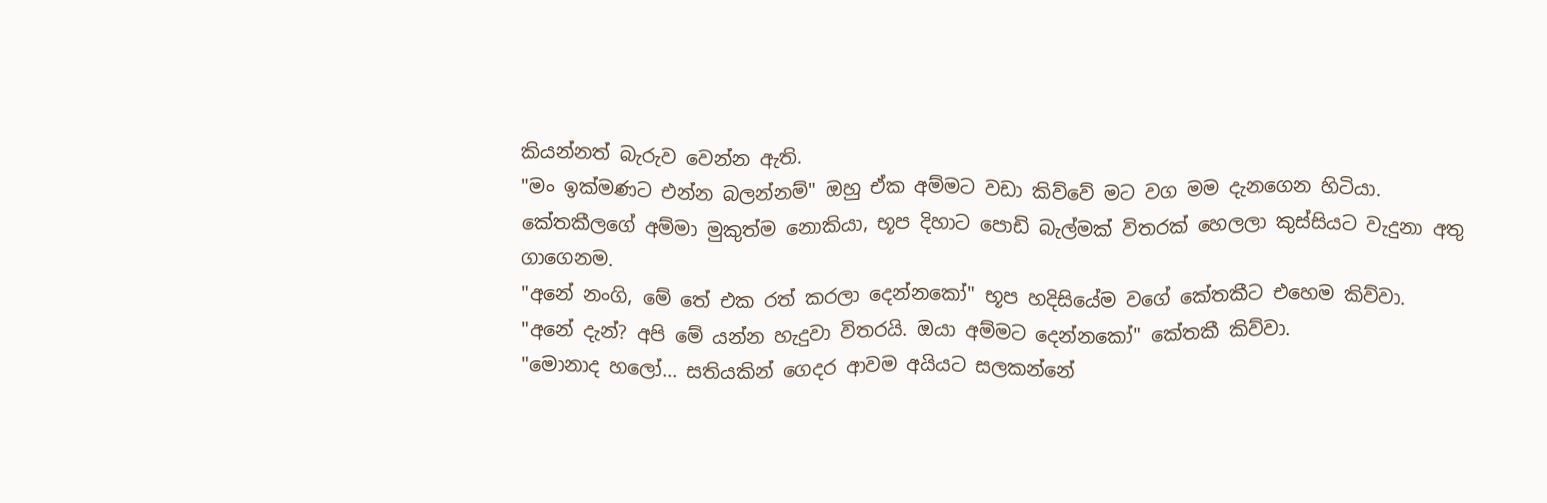කියන්නත් බැරුව වෙන්න ඇති.
"මං ඉක්මණට එන්න බලන්නම්" ඔහු ඒක අම්මට වඩා කිව්වේ මට වග මම දැනගෙන හිටියා.
කේතකීලගේ අම්මා මුකුත්ම නොකියා, භූප දිහාට පොඩි බැල්මක් විතරක් හෙලලා කුස්සියට වැදුනා අතු ගාගෙනම.
"අනේ නංගි, මේ තේ එක රත් කරලා දෙන්නකෝ" භූප හදිසියේම වගේ කේතකීට එහෙම කිව්වා.
"අනේ දැන්? අපි මේ යන්න හැදුවා විතරයි. ඔයා අම්මට දෙන්නකෝ" කේතකී කිව්වා.
"මොනාද හලෝ... සතියකින් ගෙදර ආවම අයියට සලකන්නේ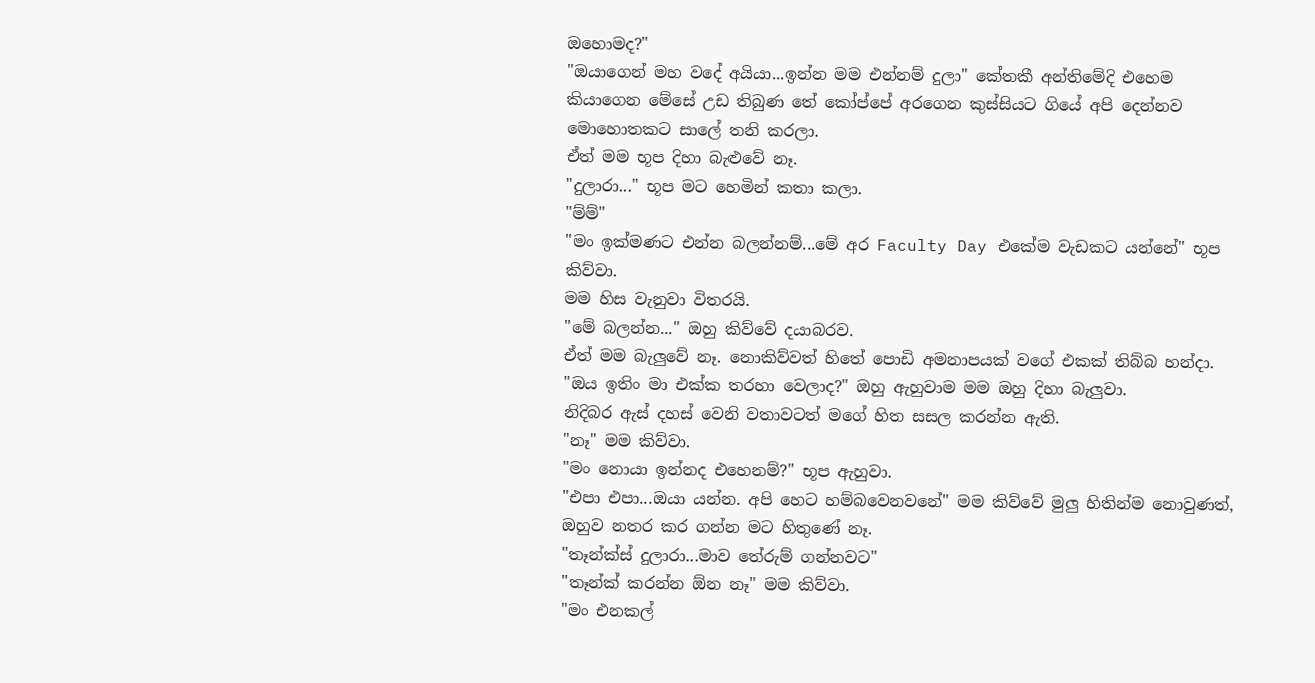ඔහොමද?"
"ඔයාගෙන් මහ වදේ අයියා...ඉන්න මම එන්නම් දුලා" කේතකී අන්තිමේදි එහෙම කියාගෙන මේසේ උඩ තිබුණ තේ කෝප්පේ අරගෙන කුස්සියට ගියේ අපි දෙන්නව මොහොතකට සාලේ තනි කරලා.
ඒත් මම භූප දිහා බැළුවේ නෑ.
"දුලාරා..." භූප මට හෙමින් කතා කලා.
"ම්ම්"
"මං ඉක්මණට එන්න බලන්නම්...මේ අර Faculty Day එකේම වැඩකට යන්නේ" භූප කිව්වා.
මම හිස වැනුවා විතරයි.
"මේ බලන්න..." ඔහු කිව්වේ දයාබරව.
ඒත් මම බැලුවේ නෑ. නොකිව්වත් හිතේ පොඩි අමනාපයක් වගේ එකක් තිබ්බ හන්දා.
"ඔය ඉතිං මා එක්ක තරහා වෙලාද?" ඔහු ඇහුවාම මම ඔහු දිහා බැලුවා.
නිදිබර ඇස් දහස් වෙනි වතාවටත් මගේ හිත සසල කරන්න ඇති.
"නෑ" මම කිව්වා.
"මං නොයා ඉන්නද එහෙනම්?" භූප ඇහුවා.
"එපා එපා...ඔයා යන්න. අපි හෙට හම්බවෙනවනේ" මම කිව්වේ මුලු හිතින්ම නොවුණත්, ඔහුව නතර කර ගන්න මට හිතුණේ නෑ.
"තෑන්ක්ස් දුලාරා...මාව තේරුම් ගන්නවට"
"තෑන්ක් කරන්න ඕන නෑ" මම කිව්වා.
"මං එනකල්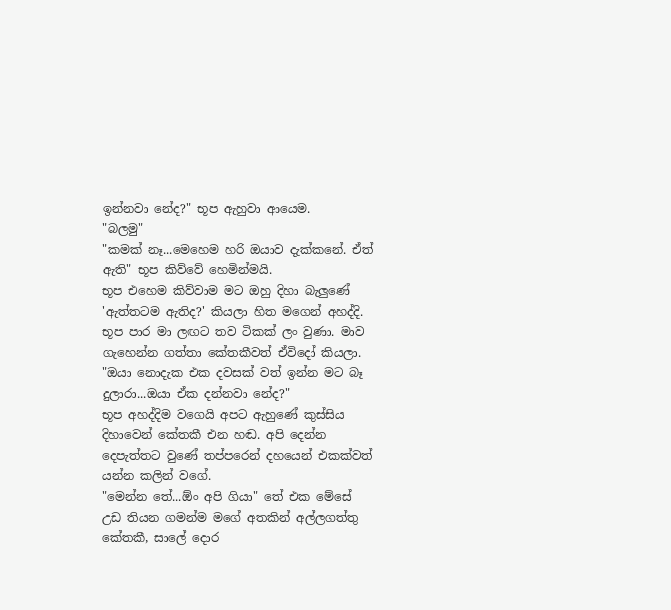ඉන්නවා නේද?" භූප ඇහුවා ආයෙම.
"බලමු"
"කමක් නෑ...මෙහෙම හරි ඔයාව දැක්කනේ. ඒත් ඇති" භූප කිව්වේ හෙමින්මයි.
භූප එහෙම කිව්වාම මට ඔහු දිහා බැලුණේ 'ඇත්තටම ඇතිද?' කියලා හිත මගෙන් අහද්දි. භූප පාර මා ලඟට තව ටිකක් ලං වුණා. මාව ගැහෙන්න ගත්තා කේතකීවත් ඒවිදෝ කියලා.
"ඔයා නොදැක එක දවසක් වත් ඉන්න මට බෑ දුලාරා...ඔයා ඒක දන්නවා නේද?"
භූප අහද්දිම වගෙයි අපට ඇහුණේ කුස්සිය දිහාවෙන් කේතකී එන හඬ. අපි දෙන්න දෙපැත්තට වුණේ තප්පරෙන් දහයෙන් එකක්වත් යන්න කලින් වගේ.
"මෙන්න තේ...ඕං අපි ගියා" තේ එක මේසේ උඩ තියන ගමන්ම මගේ අතකින් අල්ලගත්තු කේතකී, සාලේ දොර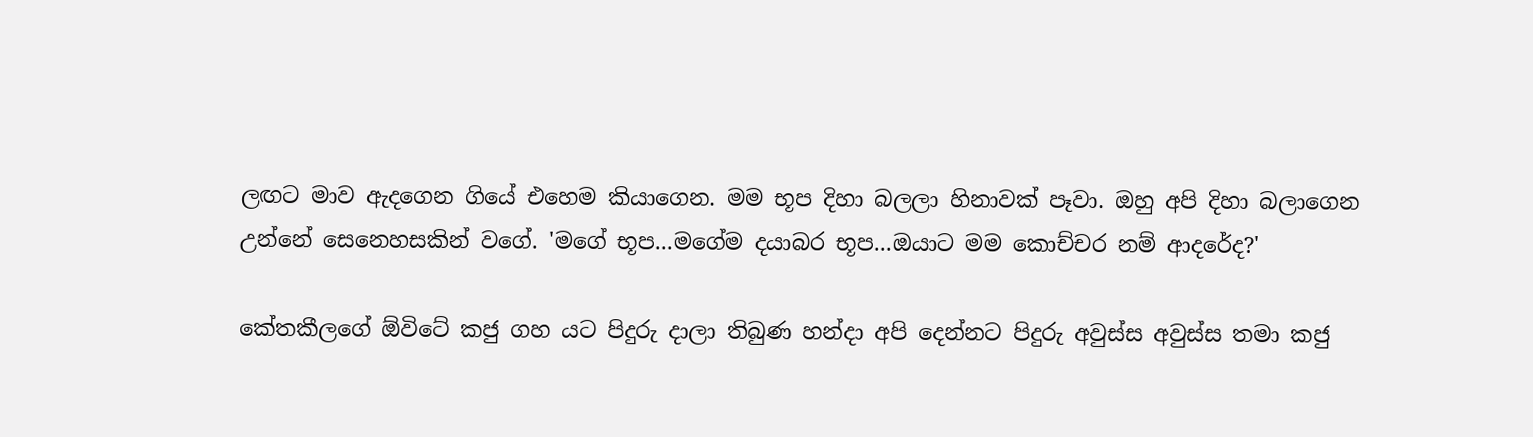ලඟට මාව ඇදගෙන ගියේ එහෙම කියාගෙන. මම භූප දිහා බලලා හිනාවක් පෑවා. ඔහු අපි දිහා බලාගෙන උන්නේ සෙනෙහසකින් වගේ. 'මගේ භූප...මගේම දයාබර භූප...ඔයාට මම කොච්චර නම් ආදරේද?'

කේතකීලගේ ඕවිටේ කජු ගහ යට පිදුරු දාලා තිබුණ හන්දා අපි දෙන්නට පිදුරු අවුස්ස අවුස්ස තමා කජු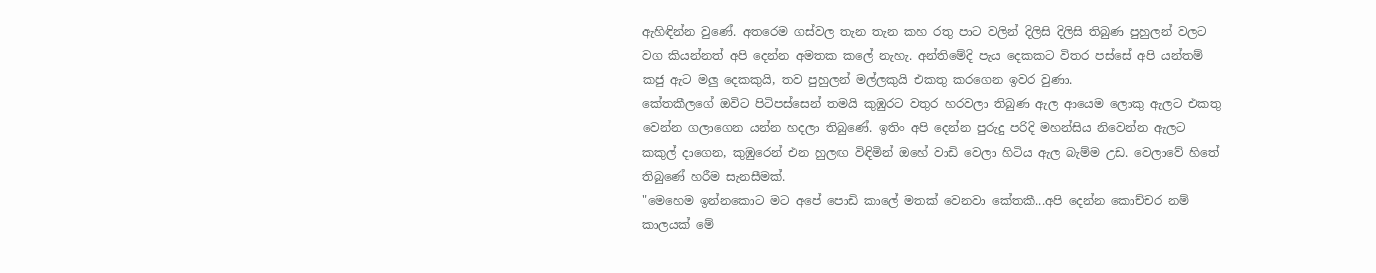ඇහිඳින්න වුණේ. අතරෙම ගස්වල තැන තැන කහ රතු පාට වලින් දිලිසි දිලිසි තිබුණ පුහුලන් වලට වග කියන්නත් අපි දෙන්න අමතක කලේ නැහැ. අන්තිමේදි පැය දෙකකට විතර පස්සේ අපි යන්තම් කජු ඇට මලු දෙකකුයි, තව පුහුලන් මල්ලකුයි එකතු කරගෙන ඉවර වුණා.
කේතකීලගේ ඔවිට පිටිපස්සෙන් තමයි කුඹුරට වතුර හරවලා තිබුණ ඇල ආයෙම ලොකු ඇලට එකතු වෙන්න ගලාගෙන යන්න හදලා තිබුණේ. ඉතිං අපි දෙන්න පුරුදු පරිදි මහන්සිය නිවෙන්න ඇලට කකුල් දාගෙන, කුඹුරෙන් එන හුලඟ විඳිමින් ඔහේ වාඩි වෙලා හිටිය ඇල බැම්ම උඩ. වෙලාවේ හිතේ තිබුණේ හරීම සැනසීමක්.
"මෙහෙම ඉන්නකොට මට අපේ පොඩි කාලේ මතක් වෙනවා කේතකී...අපි දෙන්න කොච්චර නම් කාලයක් මේ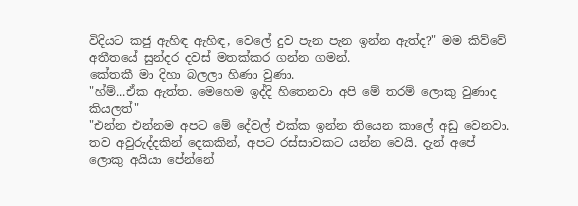විදියට කජු ඇහිඳ ඇහිඳ, වෙලේ දුව පැන පැන ඉන්න ඇත්ද?" මම කිව්වේ අතීතයේ සුන්දර දවස් මතක්කර ගන්න ගමන්.
කේතකී මා දිහා බලලා හිණා වුණා.
"හ්ම්...ඒක ඇත්ත. මෙහෙම ඉද්දි හිතෙනවා අපි මේ තරම් ලොකු වුණාද කියලත්"
"එන්න එන්නම අපට මේ දේවල් එක්ක ඉන්න තියෙන කාලේ අඩු වෙනවා. තව අවුරුද්දකින් දෙකකින්, අපට රස්සාවකට යන්න වෙයි. දැන් අපේ ලොකු අයියා පේන්නේ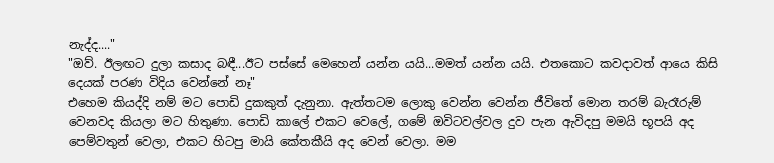නැද්ද...."
"ඔව්. ඊලඟට දුලා කසාද බඳී...ඊට පස්සේ මෙහෙන් යන්න යයි...මමත් යන්න යයි. එතකොට කවදාවත් ආයෙ කිසි දෙයක් පරණ විදිය වෙන්නේ නෑ"
එහෙම කියද්දි නම් මට පොඩි දුකකුත් දැනුනා. ඇත්තටම ලොකු වෙන්න වෙන්න ජීවිතේ මොන තරම් බැරෑරුම් වෙනවද කියලා මට හිතුණා. පොඩි කාලේ එකට වෙලේ, ගමේ ඔවිටවල්වල දුව පැන ඇවිදපු මමයි භූපයි අද පෙම්වතුන් වෙලා, එකට හිටපු මායි කේතකීයි අද වෙන් වෙලා. මම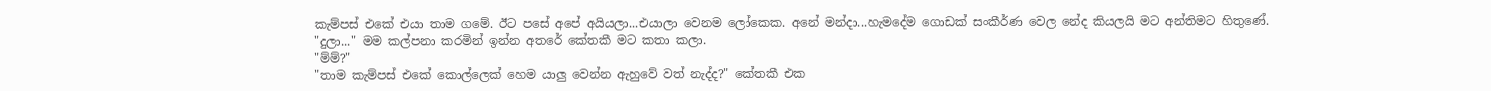කැම්පස් එකේ එයා තාම ගමේ. ඊට පසේ අපේ අයියලා...එයාලා වෙනම ලෝකෙක. අනේ මන්දා...හැමදේම ගොඩක් සංකීර්ණ වෙල නේද කියලයි මට අන්තිමට හිතුණේ.
"දුලා..." මම කල්පනා කරමින් ඉන්න අතරේ කේතකී මට කතා කලා.
"ම්ම්?"
"තාම කැම්පස් එකේ කොල්ලෙක් හෙම යාලු වෙන්න ඇහුවේ වත් නැද්ද?" කේතකී එක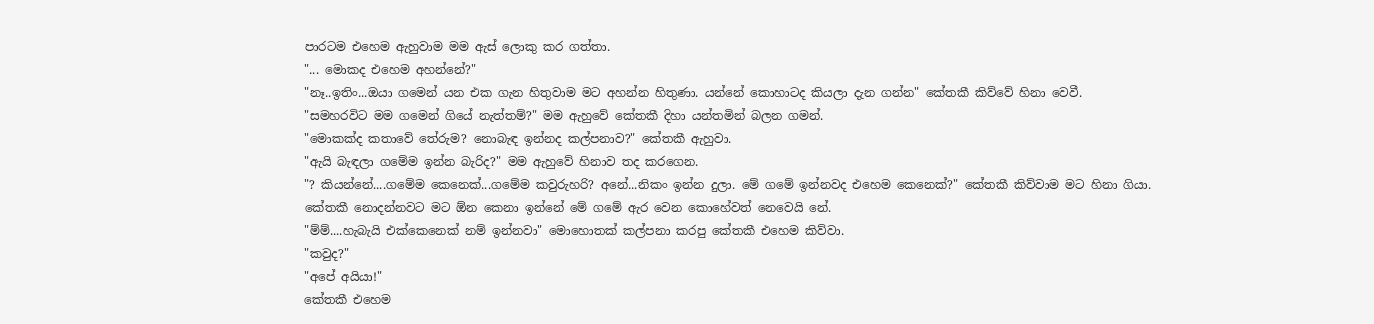පාරටම එහෙම ඇහුවාම මම ඇස් ලොකු කර ගත්තා.
"... මොකද එහෙම අහන්නේ?"
"නෑ..ඉතිං...ඔයා ගමෙන් යන එක ගැන හිතුවාම මට අහන්න හිතුණා. යන්නේ කොහාටද කියලා දැන ගන්න" කේතකී කිව්වේ හිනා වෙවී.
"සමහරවිට මම ගමෙන් ගියේ නැත්තම්?" මම ඇහුවේ කේතකී දිහා යන්තමින් බලන ගමන්.
"මොකක්ද කතාවේ තේරුම? නොබැඳ ඉන්නද කල්පනාව?" කේතකී ඇහුවා.
"ඇයි බැඳලා ගමේම ඉන්න බැරිද?" මම ඇහුවේ හිනාව තද කරගෙන.
"? කියන්නේ....ගමේම කෙනෙක්...ගමේම කවුරුහරි? අනේ...නිකං ඉන්න දුලා. මේ ගමේ ඉන්නවද එහෙම කෙනෙක්?" කේතකී කිව්වාම මට හිනා ගියා.
කේතකී නොදන්නවට මට ඕන කෙනා ඉන්නේ මේ ගමේ ඇර වෙන කොහේවත් නෙවෙයි නේ.
"ම්ම්....හැබැයි එක්කෙනෙක් නම් ඉන්නවා" මොහොතක් කල්පනා කරපු කේතකී එහෙම කිව්වා.
"කවුද?"
"අපේ අයියා!"
කේතකී එහෙම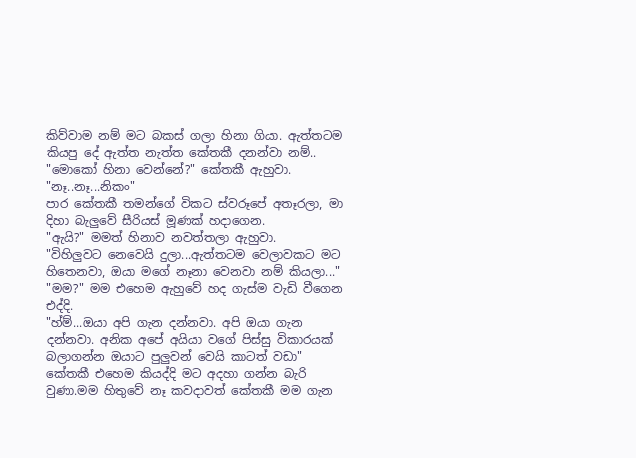කිව්වාම නම් මට බකස් ගලා හිනා ගියා. ඇත්තටම කියපු දේ ඇත්ත නැත්ත කේතකී දනන්වා නම්..
"මොකෝ හිනා වෙන්නේ?" කේතකී ඇහුවා.
"නෑ..නෑ...නිකං"
පාර කේතකී තමන්ගේ විකට ස්වරූපේ අතෑරලා, මා දිහා බැලුවේ සීරියස් මූණක් හදාගෙන.
"ඇයි?" මමත් හිනාව නවත්තලා ඇහුවා.
"විහිලුවට නෙවෙයි දුලා...ඇත්තටම වෙලාවකට මට හිතෙනවා, ඔයා මගේ නෑනා වෙනවා නම් කියලා..."
"මම?" මම එහෙම ඇහුවේ හද ගැස්ම වැඩි වීගෙන එද්දි.
"හ්ම්...ඔයා අපි ගැන දන්නවා. අපි ඔයා ගැන දන්නවා. අනික අපේ අයියා වගේ පිස්සු විකාරයක් බලාගන්න ඔයාට පුලුවන් වෙයි කාටත් වඩා"
කේතකී එහෙම කියද්දි මට අදහා ගන්න බැරි වුණා.මම හිතුවේ නෑ කවදාවත් කේතකී මම ගැන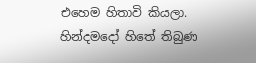එහෙම හිතාවි කියලා. හින්දමදෝ හිතේ තිබුණ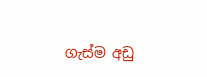ගැස්ම අඩු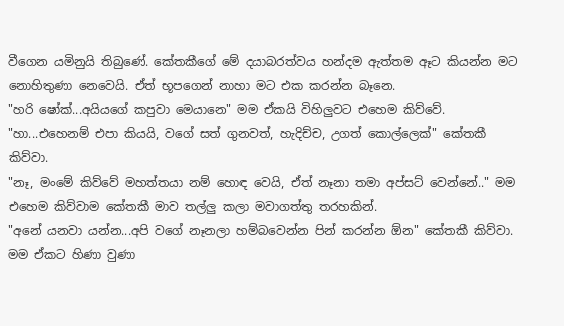වීගෙන යමිනුයි තිබුණේ. කේතකීගේ මේ දයාබරත්වය හන්දම ඇත්තම ඈට කියන්න මට නොහිතුණා නෙවෙයි. ඒත් භූපගෙන් නාහා මට එක කරන්න බෑනෙ.
"හරි ෂෝක්...අයියගේ කපුවා මෙයානෙ" මම ඒකයි විහිලුවට එහෙම කිව්වේ.
"හා...එහෙනම් එපා කියයි, වගේ සත් ගුනවත්, හැදිච්ච, උගත් කොල්ලෙක්" කේතකී කිව්වා.
"නෑ, මංමේ කිව්වේ මහත්තයා නම් හොඳ වෙයි, ඒත් නෑනා තමා අප්සට් වෙන්නේ.." මම එහෙම කිව්වාම කේතකී මාව තල්ලු කලා මවාගත්තු තරහකින්.
"අනේ යනවා යන්න...අපි වගේ නෑනලා හම්බවෙන්න පින් කරන්න ඕන" කේතකී කිව්වා.
මම ඒකට හිණා වුණා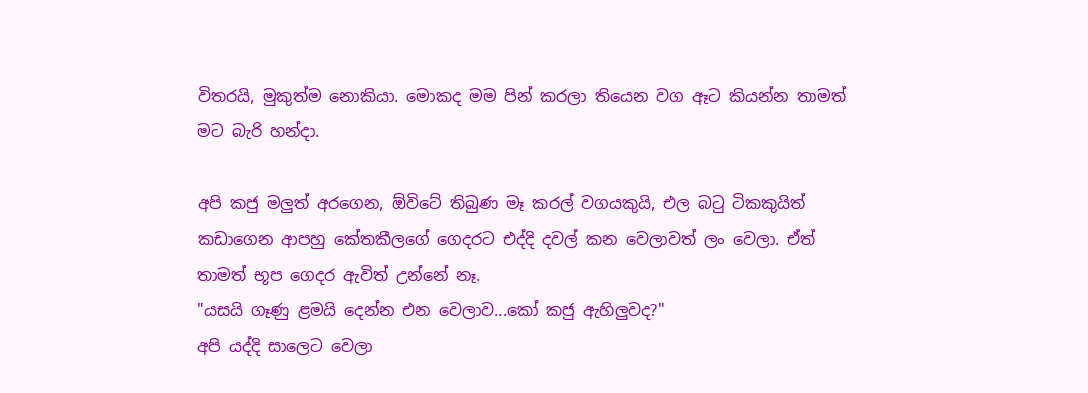විතරයි, මුකුත්ම නොකියා. මොකද මම පින් කරලා තියෙන වග ඈට කියන්න තාමත් මට බැරි හන්දා.

අපි කජු මලුත් අරගෙන, ඕවිටේ තිබුණ මෑ කරල් වගයකුයි, එල බටු ටිකකුයිත් කඩාගෙන ආපහු කේතකීලගේ ගෙදරට එද්දි දවල් කන වෙලාවත් ලං වෙලා. ඒත් තාමත් භූප ගෙදර ඇවිත් උන්නේ නෑ.
"යසයි ගෑණු ළමයි දෙන්න එන වෙලාව...කෝ කජු ඇහිලුවද?"
අපි යද්දි සාලෙට වෙලා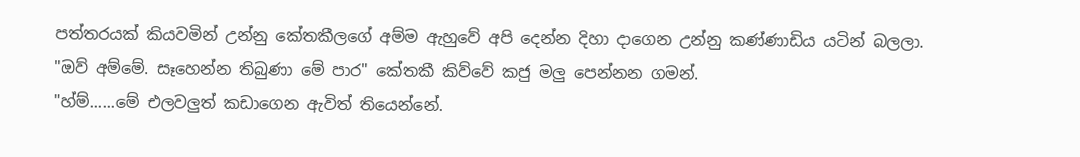පත්තරයක් කියවමින් උන්නු කේතකීලගේ අම්ම ඇහුවේ අපි දෙන්න දිහා දාගෙන උන්නු කණ්ණාඩිය යටින් බලලා.
"ඔව් අම්මේ. සෑහෙන්න තිබුණා මේ පාර" කේතකී කිව්වේ කජු මලු පෙන්නන ගමන්.
"හ්ම්......මේ එලවලුත් කඩාගෙන ඇවිත් තියෙන්නේ.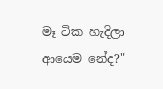මෑ ටික හැදිලා ආයෙම නේද?"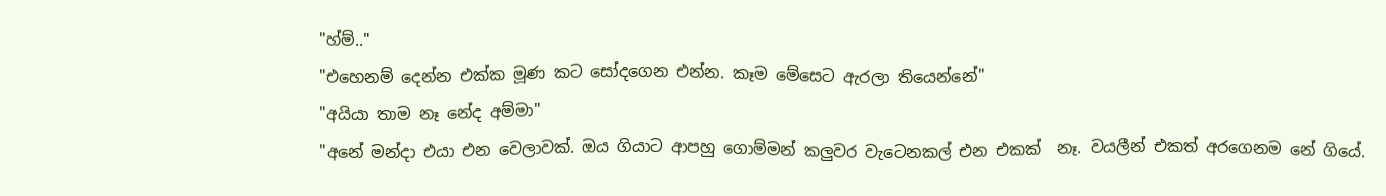"හ්ම්.."
"එහෙනම් දෙන්න එක්ක මූණ කට සෝදගෙන එන්න. කෑම මේසෙට ඇරලා තියෙන්නේ"
"අයියා තාම නෑ නේද අම්මා"
"අනේ මන්දා එයා එන වෙලාවක්. ඔය ගියාට ආපහු ගොම්මන් කලුවර වැටෙනකල් එන එකක්  නෑ. වයලීන් එකත් අරගෙනම නේ ගියේ.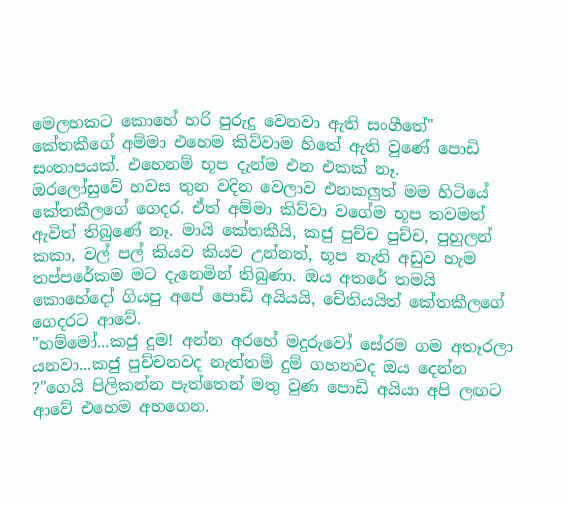මෙලහකට කොහේ හරි පුරුදු වෙනවා ඇති සංගීතේ"
කේතකීගේ අම්මා එහෙම කිව්වාම හිතේ ඇති වුණේ පොඩි සංතාපයක්. එහෙනම් භූප දැන්ම එන එකක් නෑ.
ඔරලෝසුවේ හවස තුන වදින වෙලාව එනකලුත් මම හිටියේ කේතකීලගේ ගෙදර. ඒත් අම්මා කිව්වා වගේම භූප තවමත් ඇවිත් තිබුණේ නෑ. මායි කේතකීයි, කජු පුච්ච පුච්ච, පුහුලන් කකා, වල් පල් කියව කියව උන්නත්, භූප නැති අඩුව හැම තප්පරේකම මට දැනෙමින් තිබුණා. ඔය අතරේ තමයි කොහේදෝ ගියපු අපේ පොඩි අයියයි, චේතියයිත් කේතකීලගේ ගෙදරට ආවේ.
"හම්මෝ...කජු දුම! අන්න අරහේ මදුරුවෝ සේරම ගම අතෑරලා යනවා...කජු පුච්චනවද නැත්තම් දුම් ගහනවද ඔය දෙන්න ?"ගෙයි පිලිකන්න පැත්තෙන් මතු වුණ පොඩි අයියා අපි ලඟට ආවේ එහෙම අහගෙන.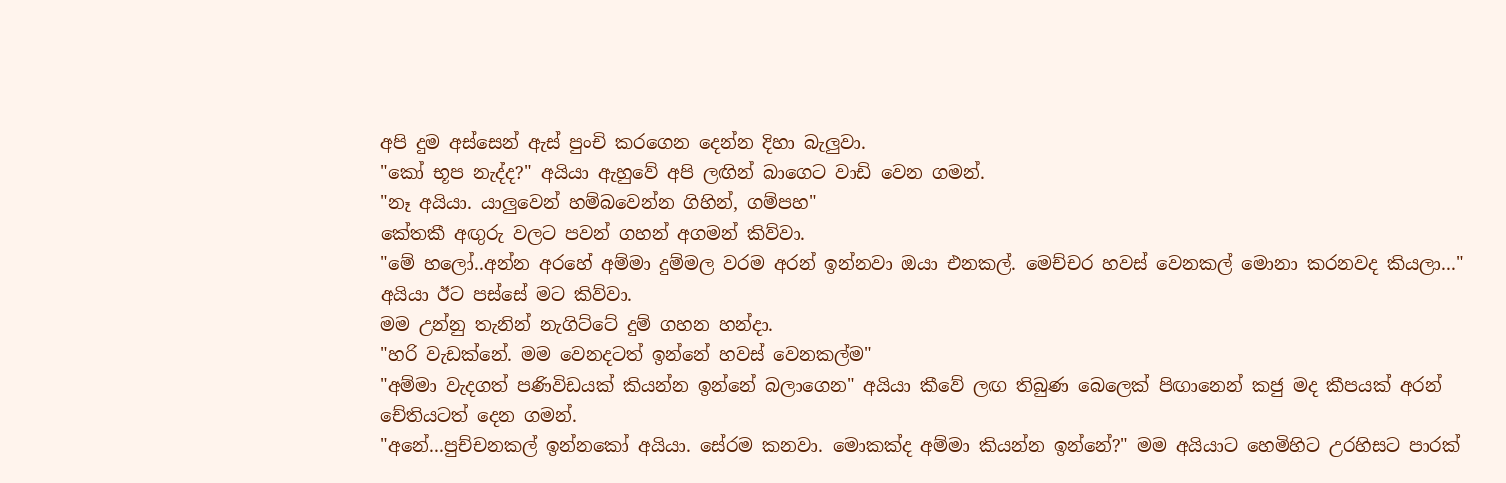අපි දුම අස්සෙන් ඇස් පුංචි කරගෙන දෙන්න දිහා බැලුවා.
"කෝ භූප නැද්ද?" අයියා ඇහුවේ අපි ලඟින් බාගෙට වාඩි වෙන ගමන්.
"නෑ අයියා. යාලුවෙන් හම්බවෙන්න ගිහින්, ගම්පහ"
කේතකී අඟුරු වලට පවන් ගහන් අගමන් කිව්වා.
"මේ හලෝ..අන්න අරහේ අම්මා දුම්මල වරම අරන් ඉන්නවා ඔයා එනකල්. මෙච්චර හවස් වෙනකල් මොනා කරනවද කියලා..." අයියා ඊට පස්සේ මට කිව්වා.
මම උන්නු තැනින් නැගිට්ටේ දුම් ගහන හන්දා.
"හරි වැඩක්නේ. මම වෙනදටත් ඉන්නේ හවස් වෙනකල්ම"
"අම්මා වැදගත් පණිවිඩයක් කියන්න ඉන්නේ බලාගෙන" අයියා කීවේ ලඟ තිබුණ බෙලෙක් පිඟානෙන් කජු මද කීපයක් අරන් චේතියටත් දෙන ගමන්.
"අනේ...පුච්චනකල් ඉන්නකෝ අයියා. සේරම කනවා. මොකක්ද අම්මා කියන්න ඉන්නේ?" මම අයියාට හෙමිහිට උරහිසට පාරක්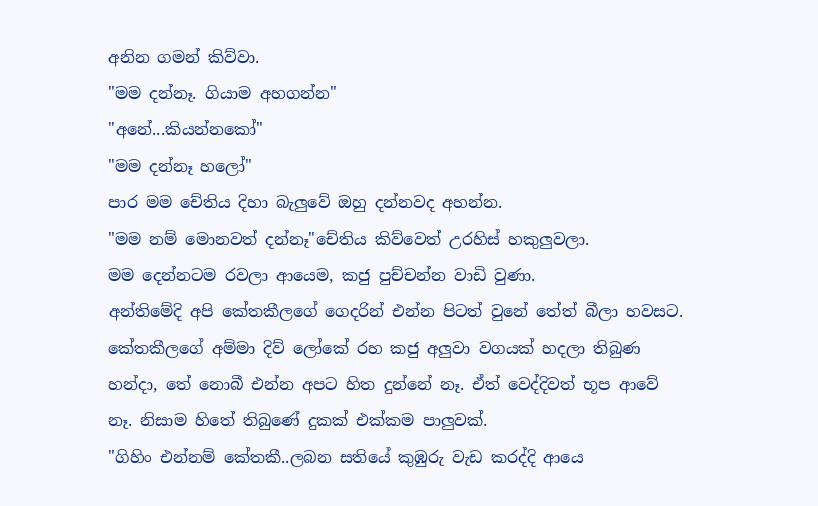අනින ගමන් කිව්වා.
"මම දන්නෑ. ගියාම අහගන්න"
"අනේ...කියන්නකෝ"
"මම දන්නෑ හලෝ"
පාර මම චේතිය දිහා බැලුවේ ඔහු දන්නවද අහන්න.
"මම නම් මොනවත් දන්නෑ"චේතිය කිව්වෙත් උරහිස් හකුලුවලා.
මම දෙන්නටම රවලා ආයෙම, කජු පුච්චන්න වාඩි වුණා.
අන්තිමේදි අපි කේතකීලගේ ගෙදරින් එන්න පිටත් වුනේ තේත් බීලා හවසට. කේතකීලගේ අම්මා දිව් ලෝකේ රහ කජු අලුවා වගයක් හදලා තිබුණ හන්දා, තේ නොබී එන්න අපට හිත දුන්නේ නෑ. ඒත් වෙද්දිවත් භූප ආවේ නෑ. නිසාම හිතේ තිබුණේ දුකක් එක්කම පාලුවක්.
"ගිහිං එන්නම් කේතකී..ලබන සතියේ කුඹුරු වැඩ කරද්දි ආයෙ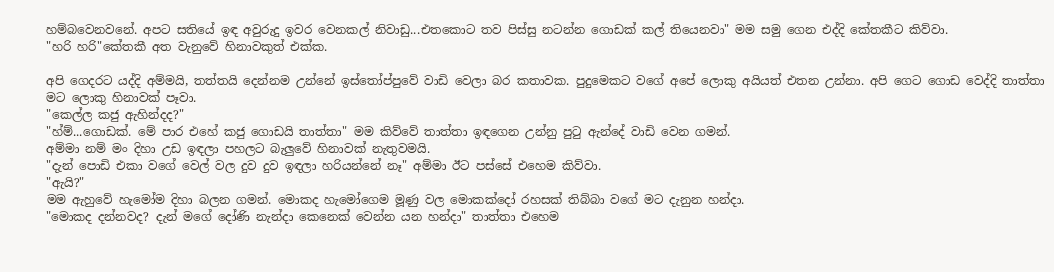හම්බවෙනවනේ. අපට සතියේ ඉඳ අවුරුදු ඉවර වෙනකල් නිවාඩු...එතකොට තව පිස්සු නටන්න ගොඩක් කල් තියෙනවා" මම සමු ගෙන එද්දි කේතකීට කිව්වා.
"හරි හරි"කේතකී අත වැනුවේ හිනාවකුත් එක්ක.

අපි ගෙදරට යද්දි අම්මයි, තත්තයි දෙන්නම උන්නේ ඉස්තෝප්පුවේ වාඩි වෙලා බර කතාවක. පුදුමෙකට වගේ අපේ ලොකු අයියත් එතන උන්නා. අපි ගෙට ගොඩ වෙද්දි තාත්තා මට ලොකු හිනාවක් පෑවා.
"කෙල්ල කජු ඇහින්දද?"
"හ්ම්...ගොඩක්. මේ පාර එහේ කජු ගොඩයි තාත්තා" මම කිව්වේ තාත්තා ඉඳගෙන උන්නු පුටු ඇන්දේ වාඩි වෙන ගමන්.
අම්මා නම් මං දිහා උඩ ඉඳලා පහලට බැලුවේ හිනාවක් නැතුවමයි.
"දැන් පොඩි එකා වගේ වෙල් වල දුව දුව ඉඳලා හරියන්නේ නෑ" අම්මා ඊට පස්සේ එහෙම කිව්වා.
"ඇයි?"
මම ඇහුවේ හැමෝම දිහා බලන ගමන්. මොකද හැමෝගෙම මූණු වල මොකක්දෝ රහසක් තිබ්බා වගේ මට දැනුන හන්දා.
"මොකද දන්නවද? දැන් මගේ දෝණි නැන්දා කෙනෙක් වෙන්න යන හන්දා" තාත්තා එහෙම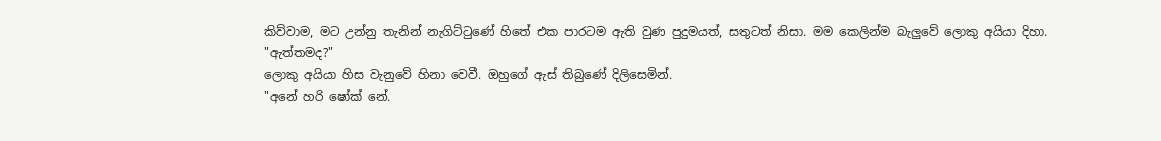කිව්වාම, මට උන්නු තැනින් නැගිට්ටුණේ හිතේ එක පාරටම ඇති වුණ පුදුමයත්, සතුටත් නිසා. මම කෙලින්ම බැලුවේ ලොකු අයියා දිහා.
"ඇත්තමද?"
ලොකු අයියා හිස වැනුවේ හිනා වෙවී. ඔහුගේ ඇස් තිබුණේ දිලිසෙමින්.
"අනේ හරි ෂෝක් නේ.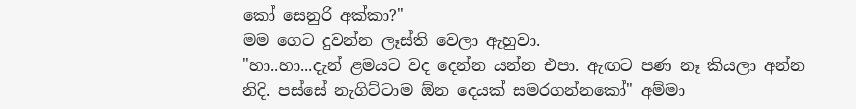කෝ සෙනුරි අක්කා?"
මම ගෙට දුවන්න ලෑස්ති වෙලා ඇහුවා.
"හා..හා...දැන් ළමයට වද දෙන්න යන්න එපා. ඇඟට පණ නෑ කියලා අන්න නිදි. පස්සේ නැගිට්ටාම ඕන දෙයක් සමරගන්නකෝ" අම්මා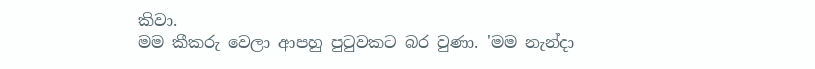කිවා.
මම කීකරු වෙලා ආපහු පුටුවකට බර වුණා. 'මම නැන්දා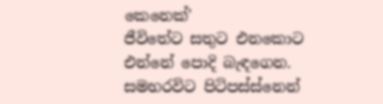කෙනෙක්'
ජීවිතේට සතුට එනකොට එන්නේ පොදි බැඳගෙන. සමහරවිට පිටිපස්ස්නෙන්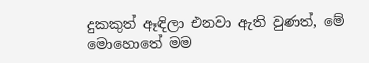දුකකුත් ඈඳිලා එනවා ඇති වුණත්, මේ මොහොතේ මම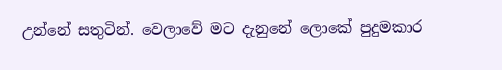උන්නේ සතුටින්. වෙලාවේ මට දැනුනේ ලොකේ පුදුමකාර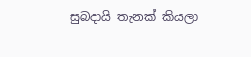සුබදායි තැනක් කියලා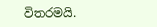විතරමයි.